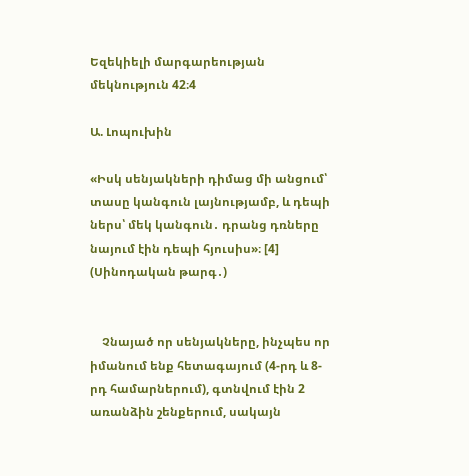Եզեկիելի մարգարեության մեկնություն 42։4

Ա. Լոպուխին

«Իսկ սենյակների դիմաց մի անցում՝ տասը կանգուն լայնությամբ, և դեպի ներս՝ մեկ կանգուն․ դրանց դռները նայում էին դեպի հյուսիս»։ [4] (Սինոդական թարգ․)


    Չնայած որ սենյակները, ինչպես որ իմանում ենք հետագայում (4-րդ և 8-րդ համարներում), գտնվում էին 2 առանձին շենքերում, սակայն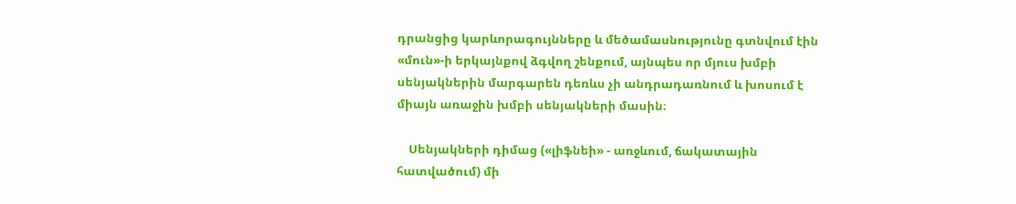դրանցից կարևորագույնները և մեծամասնությունը գտնվում էին «մուն»-ի երկայնքով ձգվող շենքում, այնպես որ մյուս խմբի սենյակներին մարգարեն դեռևս չի անդրադառնում և խոսում է միայն առաջին խմբի սենյակների մասին։

    Սենյակների դիմաց («լիֆնեի» - առջևում, ճակատային հատվածում) մի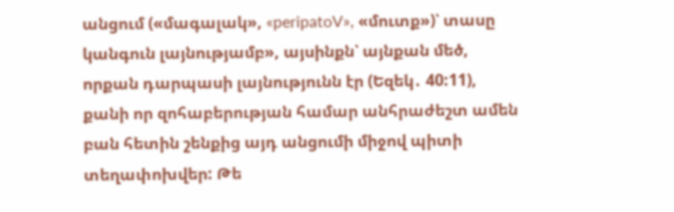անցում («մագալակ», «peripatoV», «մուտք»)՝ տասը կանգուն լայնությամբ», այսինքն՝ այնքան մեծ, որքան դարպասի լայնությունն էր (Եզեկ․ 40:11), քանի որ զոհաբերության համար անհրաժեշտ ամեն բան հետին շենքից այդ անցումի միջով պիտի տեղափոխվեր: Թե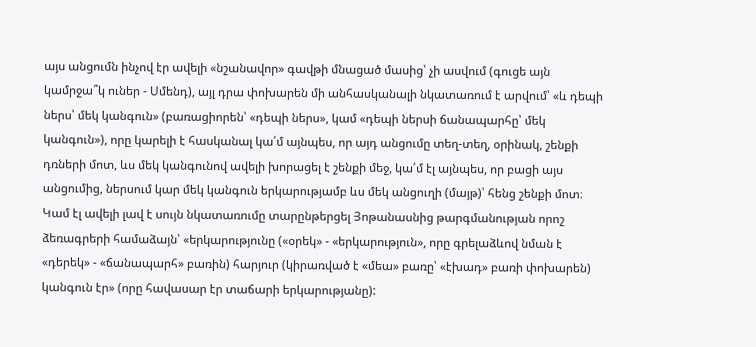այս անցումն ինչով էր ավելի «նշանավոր» գավթի մնացած մասից՝ չի ասվում (գուցե այն կամրջա՞կ ուներ - Սմենդ), այլ դրա փոխարեն մի անհասկանալի նկատառում է արվում՝ «և դեպի ներս՝ մեկ կանգուն» (բառացիորեն՝ «դեպի ներս», կամ «դեպի ներսի ճանապարհը՝ մեկ կանգուն»), որը կարելի է հասկանալ կա՛մ այնպես, որ այդ անցումը տեղ-տեղ, օրինակ, շենքի դռների մոտ, ևս մեկ կանգունով ավելի խորացել է շենքի մեջ, կա՛մ էլ այնպես, որ բացի այս անցումից, ներսում կար մեկ կանգուն երկարությամբ ևս մեկ անցուղի (մայթ)՝ հենց շենքի մոտ։ Կամ էլ ավելի լավ է սույն նկատառումը տարընթերցել Յոթանասնից թարգմանության որոշ ձեռագրերի համաձայն՝ «երկարությունը («օրեկ» - «երկարություն», որը գրելաձևով նման է «դերեկ» - «ճանապարհ» բառին) հարյուր (կիրառված է «մեա» բառը՝ «էխադ» բառի փոխարեն) կանգուն էր» (որը հավասար էր տաճարի երկարությանը):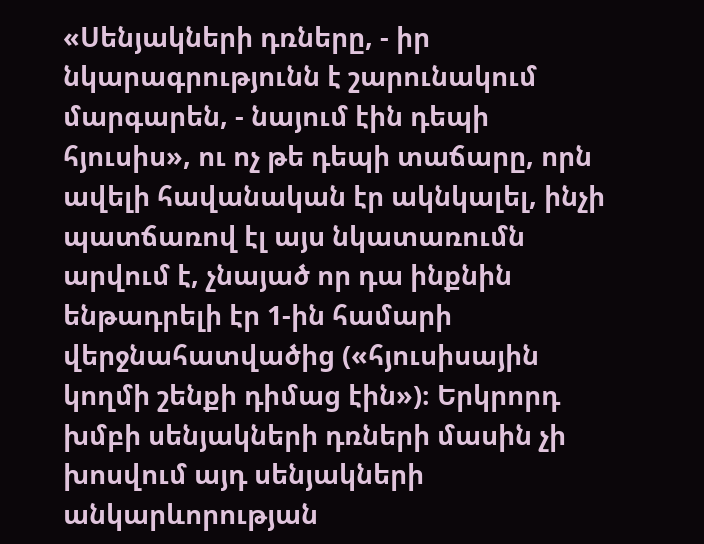«Սենյակների դռները, - իր նկարագրությունն է շարունակում մարգարեն, - նայում էին դեպի հյուսիս», ու ոչ թե դեպի տաճարը, որն ավելի հավանական էր ակնկալել, ինչի պատճառով էլ այս նկատառումն արվում է, չնայած որ դա ինքնին ենթադրելի էր 1-ին համարի վերջնահատվածից («հյուսիսային կողմի շենքի դիմաց էին»)։ Երկրորդ խմբի սենյակների դռների մասին չի խոսվում այդ սենյակների անկարևորության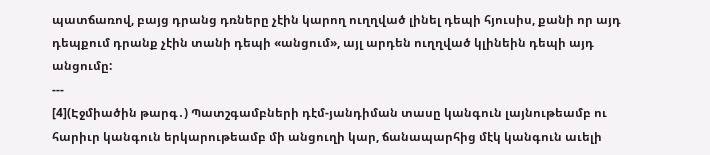պատճառով, բայց դրանց դռները չէին կարող ուղղված լինել դեպի հյուսիս, քանի որ այդ դեպքում դրանք չէին տանի դեպի «անցում», այլ արդեն ուղղված կլինեին դեպի այդ անցումը:
---
[4](Էջմիածին թարգ․) Պատշգամբների դէմ-յանդիման տասը կանգուն լայնութեամբ ու հարիւր կանգուն երկարութեամբ մի անցուղի կար, ճանապարհից մէկ կանգուն աւելի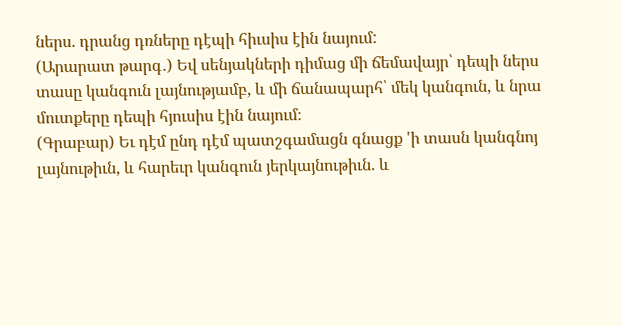ներս. դրանց դռները դէպի հիւսիս էին նայում:
(Արարատ թարգ․) Եվ սենյակների դիմաց մի ճեմավայր՝ դեպի ներս տասը կանգուն լայնությամբ, և մի ճանապարհ՝ մեկ կանգուն, և նրա մուտքերը դեպի հյուսիս էին նայում։
(Գրաբար) Եւ դէմ ընդ դէմ պատշգամացն գնացք 'ի տասն կանգնոյ լայնութիւն, և հարեւր կանգուն յերկայնութիւն. և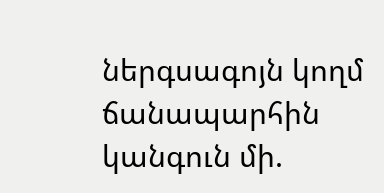ներգսագոյն կողմ ճանապարհին կանգուն մի.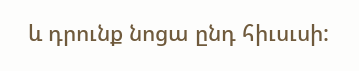և դրունք նոցա ընդ հիւսւսի: